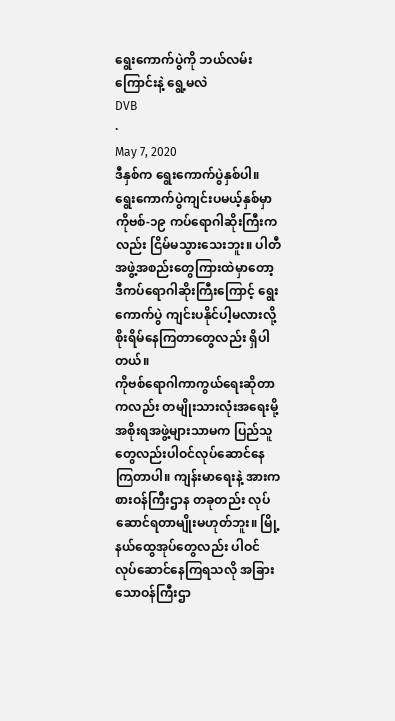ရွေးကောက်ပွဲကို ဘယ်လမ်းကြောင်းနဲ့ ရွေ့မလဲ
DVB
·
May 7, 2020
ဒီနှစ်က ရွေးကောက်ပွဲနှစ်ပါ။ ရွေးကောက်ပွဲကျင်းပမယ့်နှစ်မှာ ကိုဗစ်-၁၉ ကပ်ရောဂါဆိုးကြီးကလည်း ငြိမ်မသွားသေးဘူး။ ပါတီအဖွဲ့အစည်းတွေကြားထဲမှာတော့ ဒီကပ်ရောဂါဆိုးကြီးကြောင့် ရွေးကောက်ပွဲ ကျင်းပနိုင်ပါ့မလားလို့ စိုးရိမ်နေကြတာတွေလည်း ရှိပါတယ်။
ကိုဗစ်ရောဂါကာကွယ်ရေးဆိုတာကလည်း တမျိုးသားလုံးအရေးမို့ အစိုးရအဖွဲ့များသာမက ပြည်သူတွေလည်းပါဝင်လုပ်ဆောင်နေကြတာပါ။ ကျန်းမာရေးနဲ့ အားကစားဝန်ကြီးဌာန တခုတည်း လုပ်ဆောင်ရတာမျိုးမဟုတ်ဘူး။ မြို့နယ်ထွေအုပ်တွေလည်း ပါဝင်လုပ်ဆောင်နေကြရသလို အခြားသောဝန်ကြီးဌာ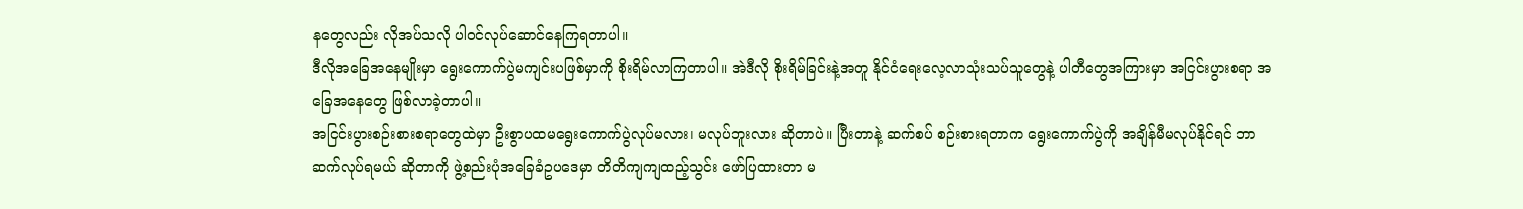နတွေလည်း လိုအပ်သလို ပါဝင်လုပ်ဆောင်နေကြရတာပါ။
ဒီလိုအခြေအနေမျိုးမှာ ရွေးကောက်ပွဲမကျင်းပဖြစ်မှာကို စိုးရိမ်လာကြတာပါ။ အဲဒီလို စိုးရိမ်ခြင်းနဲ့အတူ နိုင်ငံရေးလေ့လာသုံးသပ်သူတွေနဲ့ ပါတီတွေအကြားမှာ အငြင်းပွားစရာ အခြေအနေတွေ ဖြစ်လာခဲ့တာပါ။
အငြင်းပွားစဉ်းစားစရာတွေထဲမှာ ဦးစွာပထမရွေးကောက်ပွဲလုပ်မလား၊ မလုပ်ဘူးလား ဆိုတာပဲ။ ပြီးတာနဲ့ ဆက်စပ် စဉ်းစားရတာက ရွေးကောက်ပွဲကို အချိန်မီမလုပ်နိုင်ရင် ဘာဆက်လုပ်ရမယ် ဆိုတာကို ဖွဲ့စည်းပုံအခြေခံဥပဒေမှာ တိတိကျကျထည့်သွင်း ဖော်ပြထားတာ မ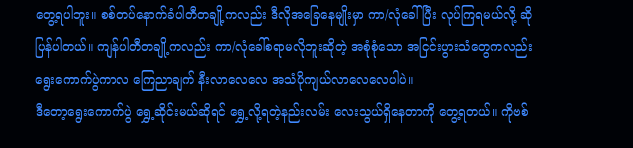တွေ့ရပါဘူး။ စစ်တပ်နောက်ခံပါတီတချို့ကလည်း ဒီလိုအခြေနေမျိုးမှာ ကာ/လုံခေါ်ပြီး လုပ်ကြရမယ်လို့ ဆိုပြန်ပါတယ်။ ကျန်ပါတီတချို့ကလည်း ကာ/လုံခေါ်စရာမလိုဘူးဆိုတဲ့ အစုံစုံသော အငြင်းပွားသံတွေကလည်း ရွေးကောက်ပွဲကာလ ကြေညာချက် နီးလာလေလေ အသံပိုကျယ်လာလေလေပါပဲ။
ဒီတော့ရွေးကောက်ပွဲ ရွှေ့ဆိုင်းမယ်ဆိုရင် ရွှေ့လို့ရတဲ့နည်းလမ်း လေးသွယ်ရှိနေတာကို တွေ့ရတယ်။ ကိုဗစ်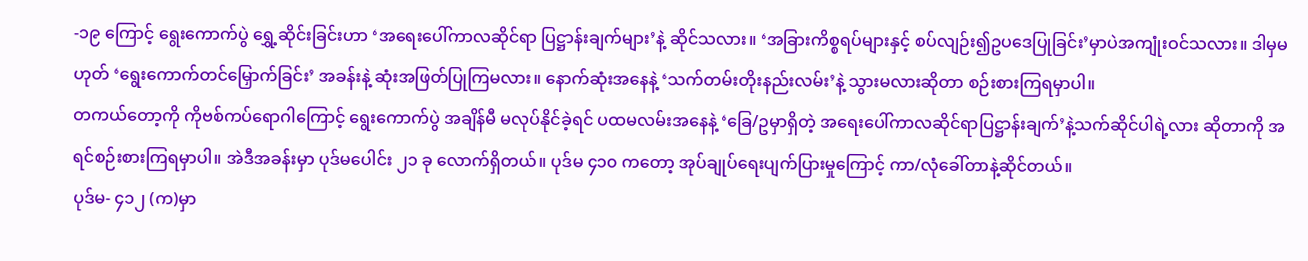-၁၉ ကြောင့် ရွေးကောက်ပွဲ ရွှေ့ဆိုင်းခြင်းဟာ ‘အရေးပေါ်ကာလဆိုင်ရာ ပြဋ္ဌာန်းချက်များ’နဲ့ ဆိုင်သလား။ ‘အခြားကိစ္စရပ်များနှင့် စပ်လျဉ်း၍ဥပဒေပြုခြင်း’မှာပဲအကျုံးဝင်သလား။ ဒါမှမဟုတ် ‘ရွေးကောက်တင်မြှောက်ခြင်း’ အခန်းနဲ့ ဆုံးအဖြတ်ပြုကြမလား။ နောက်ဆုံးအနေနဲ့ ‘သက်တမ်းတိုးနည်းလမ်း’နဲ့ သွားမလားဆိုတာ စဉ်းစားကြရမှာပါ။
တကယ်တော့ကို ကိုဗစ်ကပ်ရောဂါကြောင့် ရွေးကောက်ပွဲ အချိန်မီ မလုပ်နိုင်ခဲ့ရင် ပထမလမ်းအနေနဲ့ ‘ခြေ/ဥမှာရှိတဲ့ အရေးပေါ်ကာလဆိုင်ရာပြဋ္ဌာန်းချက်’နဲ့သက်ဆိုင်ပါရဲ့လား ဆိုတာကို အရင်စဉ်းစားကြရမှာပါ။ အဲဒီအခန်းမှာ ပုဒ်မပေါင်း ၂၁ ခု လောက်ရှိတယ်။ ပုဒ်မ ၄၁၀ ကတော့ အုပ်ချုပ်ရေးပျက်ပြားမှုကြောင့် ကာ/လုံခေါ်တာနဲ့ဆိုင်တယ်။
ပုဒ်မ- ၄၁၂ (က)မှာ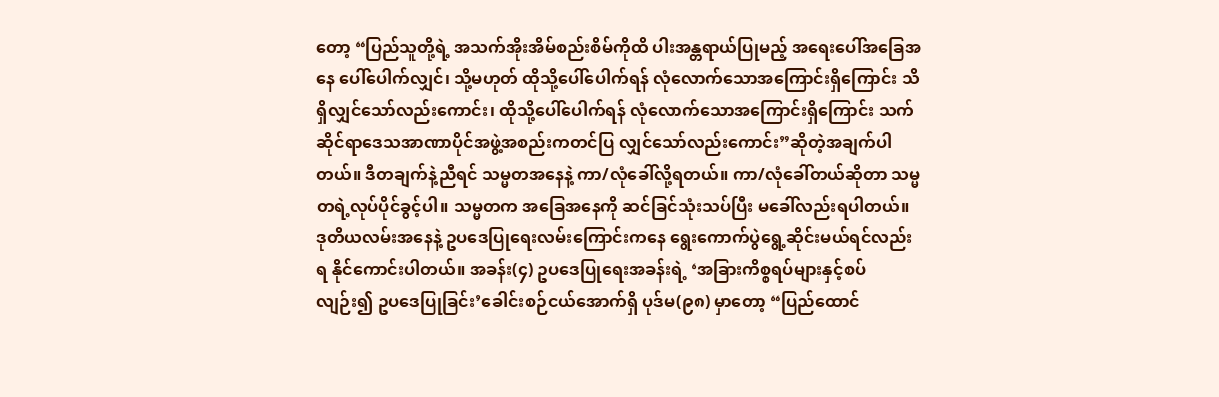တော့ “ပြည်သူတို့ရဲ့ အသက်အိုးအိမ်စည်းစိမ်ကိုထိ ပါးအန္တရာယ်ပြုမည့် အရေးပေါ်အခြေအနေ ပေါ်ပေါက်လျှင်၊ သို့မဟုတ် ထိုသို့ပေါ်ပေါက်ရန် လုံလောက်သောအကြောင်းရှိကြောင်း သိရှိလျှင်သော်လည်းကောင်း၊ ထိုသို့ပေါ်ပေါက်ရန် လုံလောက်သောအကြောင်းရှိကြောင်း သက်ဆိုင်ရာဒေသအာဏာပိုင်အဖွဲ့အစည်းကတင်ပြ လျှင်သော်လည်းကောင်း”ဆိုတဲ့အချက်ပါတယ်။ ဒီတချက်နဲ့ညီရင် သမ္မတအနေနဲ့ ကာ/လုံခေါ်လို့ရတယ်။ ကာ/လုံခေါ်တယ်ဆိုတာ သမ္မတရဲ့လုပ်ပိုင်ခွင့်ပါ။ သမ္မတက အခြေအနေကို ဆင်ခြင်သုံးသပ်ပြီး မခေါ်လည်းရပါတယ်။
ဒုတိယလမ်းအနေနဲ့ ဥပဒေပြုရေးလမ်းကြောင်းကနေ ရွေးကောက်ပွဲရွေ့ဆိုင်းမယ်ရင်လည်းရ နိုင်ကောင်းပါတယ်။ အခန်း(၄) ဥပဒေပြုရေးအခန်းရဲ့ ‘အခြားကိစ္စရပ်များနှင့်စပ်လျဉ်း၍ ဥပဒေပြုခြင်း’ခေါင်းစဉ်ငယ်အောက်ရှိ ပုဒ်မ(၉၈) မှာတော့ “ပြည်ထောင်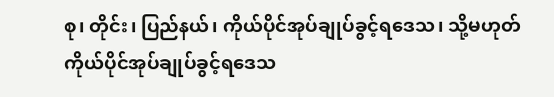စု၊ တိုင်း၊ ပြည်နယ်၊ ကိုယ်ပိုင်အုပ်ချုပ်ခွင့်ရဒေသ၊ သို့မဟုတ် ကိုယ်ပိုင်အုပ်ချုပ်ခွင့်ရဒေသ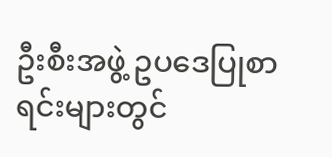ဦးစီးအဖွဲ့ ဥပဒေပြုစာရင်းများတွင်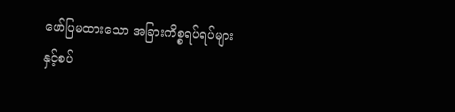ဖော်ပြမထားသော အခြားကိစ္စရပ်ရပ်များနှင့်စပ်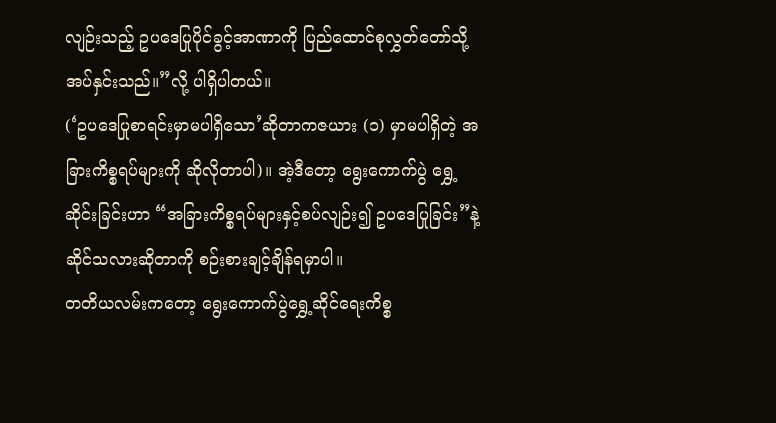လျဉ်းသည့် ဥပဒေပြုပိုင်ခွင့်အာဏာကို ပြည်ထောင်စုလွှတ်တော်သို့ အပ်နှင်းသည်။”လို့ ပါရှိပါတယ်။
(‘ဥပဒေပြုစာရင်းမှာမပါရှိသော’ဆိုတာကဇယား (၁) မှာမပါရှိတဲ့ အခြားကိစ္စရပ်များကို ဆိုလိုတာပါ)။ အဲ့ဒီတော့ ရွေးကောက်ပွဲ ရွှေ့ဆိုင်းခြင်းဟာ “အခြားကိစ္စရပ်များနှင့်စပ်လျဉ်း၍ ဥပဒေပြုခြင်း”နဲ့ ဆိုင်သလားဆိုတာကို စဉ်းစားချင့်ချိန်ရမှာပါ။
တတိယလမ်းကတော့ ရွေးကောက်ပွဲရွှေ့ဆိုင်ရေးကိစ္စ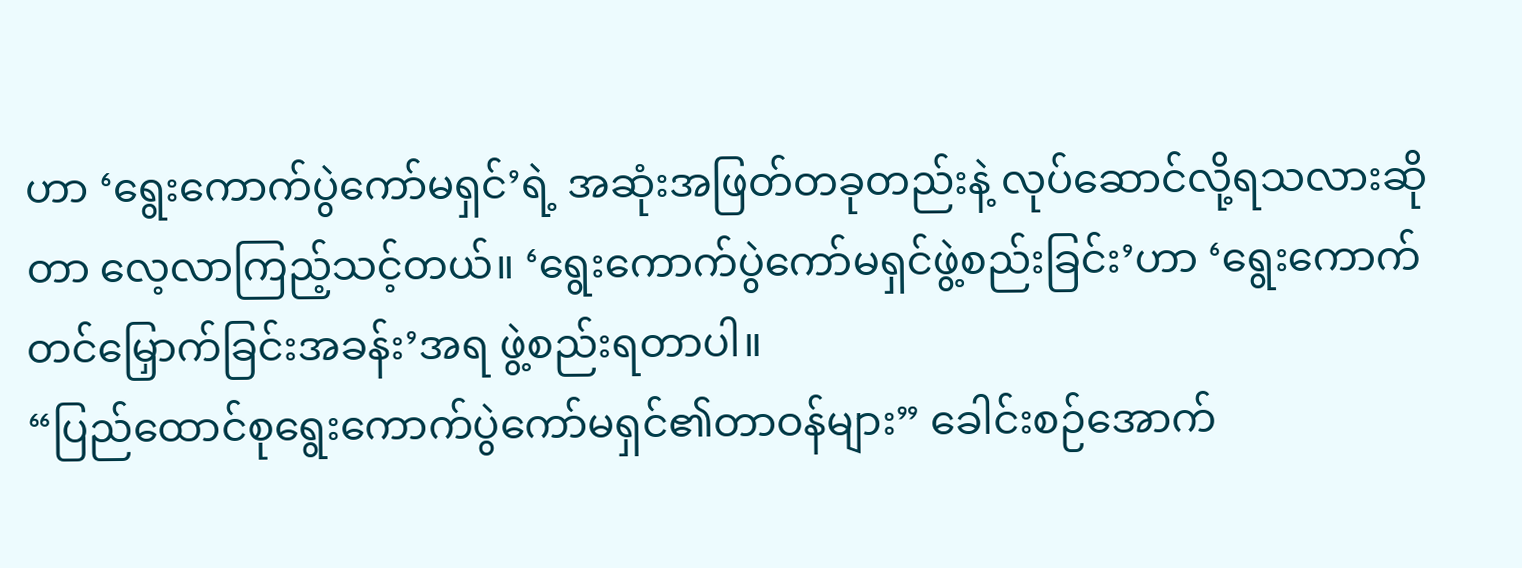ဟာ ‘ရွေးကောက်ပွဲကော်မရှင်’ရဲ့ အဆုံးအဖြတ်တခုတည်းနဲ့ လုပ်ဆောင်လို့ရသလားဆိုတာ လေ့လာကြည့်သင့်တယ်။ ‘ရွေးကောက်ပွဲကော်မရှင်ဖွဲ့စည်းခြင်း’ဟာ ‘ရွေးကောက်တင်မြှောက်ခြင်းအခန်း’အရ ဖွဲ့စည်းရတာပါ။
“ပြည်ထောင်စုရွေးကောက်ပွဲကော်မရှင်၏တာဝန်များ” ခေါင်းစဉ်အောက်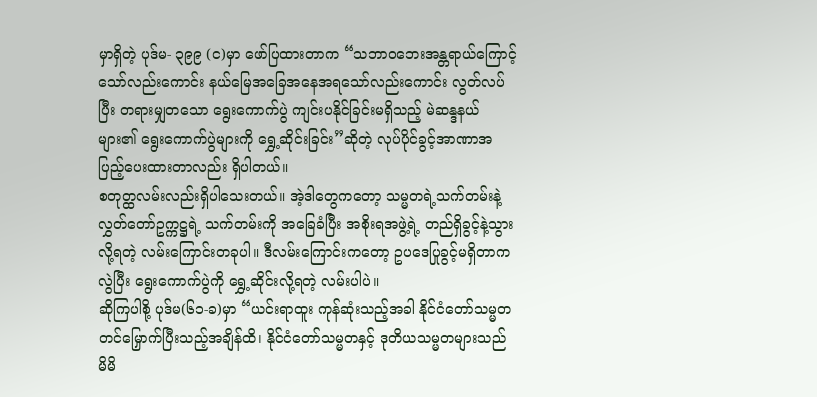မှာရှိတဲ့ ပုဒ်မ- ၃၉၉ (င)မှာ ဖော်ပြထားတာက “သဘာဝဘေးအန္တရာယ်ကြောင့်သော်လည်းကောင်း နယ်မြေအခြေအနေအရသော်လည်းကောင်း လွတ်လပ်ပြီး တရားမျှတသော ရွေးကောက်ပွဲ ကျင်းပနိုင်ခြင်းမရှိသည့် မဲဆန္ဒနယ်များ၏ ရွေးကောက်ပွဲများကို ရွှေ့ဆိုင်းခြင်း”ဆိုတဲ့ လုပ်ပိုင်ခွင့်အာဏာအပြည့်ပေးထားတာလည်း ရှိပါတယ်။
စတုတ္ထလမ်းလည်းရှိပါသေးတယ်။ အဲ့ဒါတွေကတော့ သမ္မတရဲ့သက်တမ်းနဲ့ လွှတ်တော်ဥက္ကဋ္ဌရဲ့ သက်တမ်းကို အခြေခံပြီး အစိုးရအဖွဲ့ရဲ့ တည်ရှိခွင့်နဲ့သွားလို့ရတဲ့ လမ်းကြောင်းတခုပါ။ ဒီလမ်းကြောင်းကတော့ ဥပဒေပြုခွင့်မရှိတာကလွဲပြီး ရွေးကောက်ပွဲကို ရွှေ့ဆိုင်းလို့ရတဲ့ လမ်းပါပဲ။
ဆိုကြပါစို့ ပုဒ်မ(၆၁-ခ)မှာ “ယင်းရာထူး ကုန်ဆုံးသည့်အခါ နိုင်ငံတော်သမ္မတ တင်မြှောက်ပြီးသည့်အချိန်ထိ၊ နိုင်ငံတော်သမ္မတနှင့် ဒုတိယသမ္မတများသည် မိမိ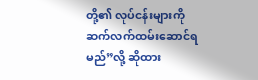တို့၏ လုပ်ငန်းများကို ဆက်လက်ထမ်းဆောင်ရမည်”လို့ ဆိုထား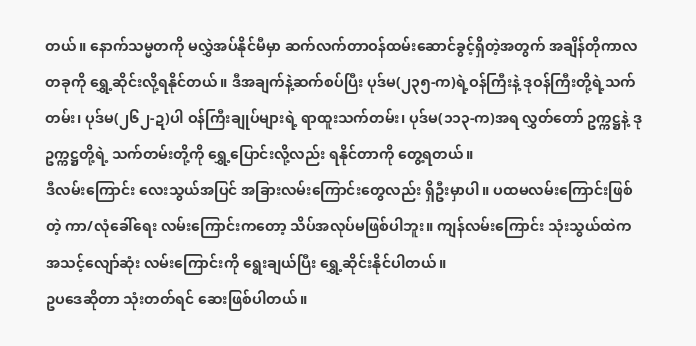တယ်။ နောက်သမ္မတကို မလွှဲအပ်နိုင်မီမှာ ဆက်လက်တာဝန်ထမ်းဆောင်ခွင့်ရှိတဲ့အတွက် အချိန်တိုကာလတခုကို ရွှေ့ဆိုင်းလို့ရနိုင်တယ်။ ဒီအချက်နဲ့ဆက်စပ်ပြီး ပုဒ်မ(၂၃၅-က)ရဲ့ဝန်ကြီးနဲ့ ဒုဝန်ကြီးတို့ရဲ့သက်တမ်း၊ ပုဒ်မ(၂၆၂-ဍ)ပါ ဝန်ကြီးချုပ်များရဲ့ ရာထူးသက်တမ်း၊ ပုဒ်မ(၁၁၃-က)အရ လွှတ်တော် ဥက္ကဋ္ဌနဲ့ ဒုဥက္ကဋ္ဌတို့ရဲ့ သက်တမ်းတို့ကို ရွှေ့ပြောင်းလို့လည်း ရနိုင်တာကို တွေ့ရတယ်။
ဒီလမ်းကြောင်း လေးသွယ်အပြင် အခြားလမ်းကြောင်းတွေလည်း ရှိဦးမှာပါ။ ပထမလမ်းကြောင်းဖြစ်တဲ့ ကာ/လုံခေါ်ရေး လမ်းကြောင်းကတော့ သိပ်အလုပ်မဖြစ်ပါဘူး။ ကျန်လမ်းကြောင်း သုံးသွယ်ထဲက အသင့်လျော်ဆုံး လမ်းကြောင်းကို ရွေးချယ်ပြီး ရွှေ့ဆိုင်းနိုင်ပါတယ်။
ဥပဒေဆိုတာ သုံးတတ်ရင် ဆေးဖြစ်ပါတယ်။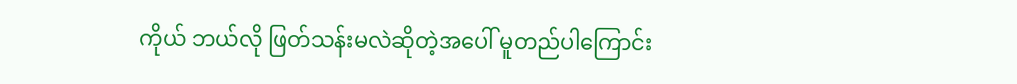ကိုယ် ဘယ်လို ဖြတ်သန်းမလဲဆိုတဲ့အပေါ် မူတည်ပါကြောင်း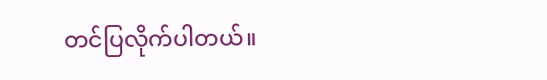တင်ပြလိုက်ပါတယ်။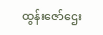ထွန်းဇော်ဌေး